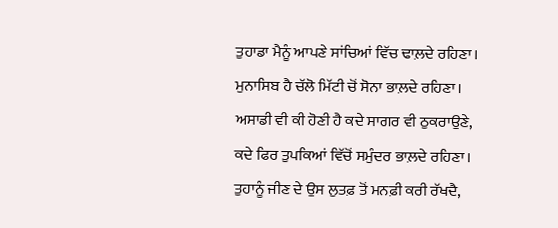ਤੁਹਾਡਾ ਮੈਨੂੰ ਆਪਣੇ ਸਾਂਚਿਆਂ ਵਿੱਚ ਢਾਲ਼ਦੇ ਰਹਿਣਾ।
ਮੁਨਾਸਿਬ ਹੈ ਚੱਲੋ ਮਿੱਟੀ ਚੋਂ ਸੋਨਾ ਭਾਲ਼ਦੇ ਰਹਿਣਾ।
ਅਸਾਡੀ ਵੀ ਕੀ ਹੋਣੀ ਹੈ ਕਦੇ ਸਾਗਰ ਵੀ ਠੁਕਰਾਉਣੇ,
ਕਦੇ ਫਿਰ ਤੁਪਕਿਆਂ ਵਿੱਚੋਂ ਸਮੁੰਦਰ ਭਾਲ਼ਦੇ ਰਹਿਣਾ।
ਤੁਹਾਨੂੰ ਜੀਣ ਦੇ ਉਸ ਲੁਤਫ਼ ਤੋਂ ਮਨਫ਼ੀ ਕਰੀ ਰੱਖਦੈ,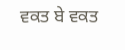ਵਕਤ ਬੇ ਵਕਤ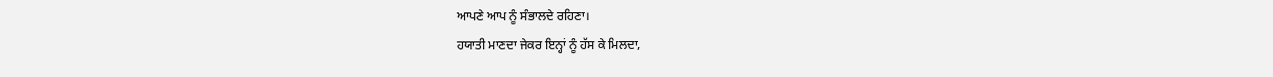ਆਪਣੇ ਆਪ ਨੂੰ ਸੰਭਾਲਦੇ ਰਹਿਣਾ।
ਹਯਾਤੀ ਮਾਣਦਾ ਜੇਕਰ ਇਨ੍ਹਾਂ ਨੂੰ ਹੱਸ ਕੇ ਮਿਲਦਾ,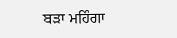ਬੜਾ ਮਹਿੰਗਾ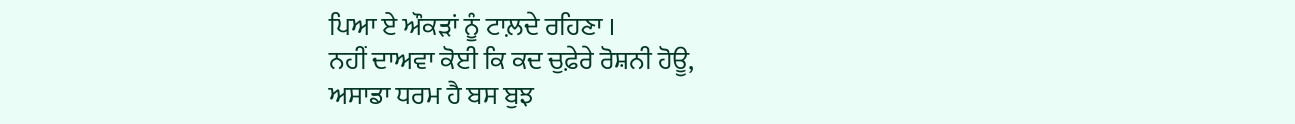ਪਿਆ ਏ ਔਕੜਾਂ ਨੂੰ ਟਾਲ਼ਦੇ ਰਹਿਣਾ ।
ਨਹੀਂ ਦਾਅਵਾ ਕੋਈ ਕਿ ਕਦ ਚੁਫ਼ੇਰੇ ਰੋਸ਼ਨੀ ਹੋਊ,
ਅਸਾਡਾ ਧਰਮ ਹੈ ਬਸ ਬੁਝ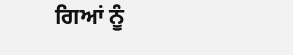ਗਿਆਂ ਨੂੰ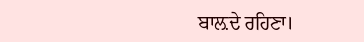ਬਾਲ਼ਦੇ ਰਹਿਣਾ।